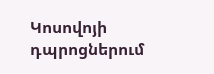Կոսովոյի դպրոցներում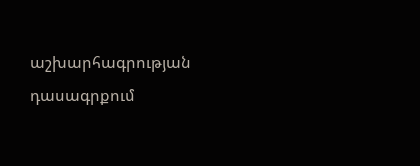աշխարհագրության դասագրքում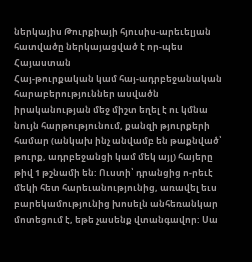ներկայիս Թուրքիայի հյուսիս-արեւելյան հատվածը ներկայացված է որ-պես Հայաստան
Հայ-թուրքական կամ հայ-ադրբեջանական հարաբերություններ ասվածն իրականության մեջ միշտ եղել է ու կմնա նույն հարթությունում, քանզի թյուրքերի համար (անկախ ինչ անվամբ են թաքնված՝ թուրք, ադրբեջանցի կամ մեկ այլ) հայերը թիվ 1 թշնամի են: Ուստի՝ դրանցից ո-րեւէ մեկի հետ հարեւանությունից, առավել եւս բարեկամությունից խոսելն անհեռանկար մոտեցում է, եթե չասենք վտանգավոր: Սա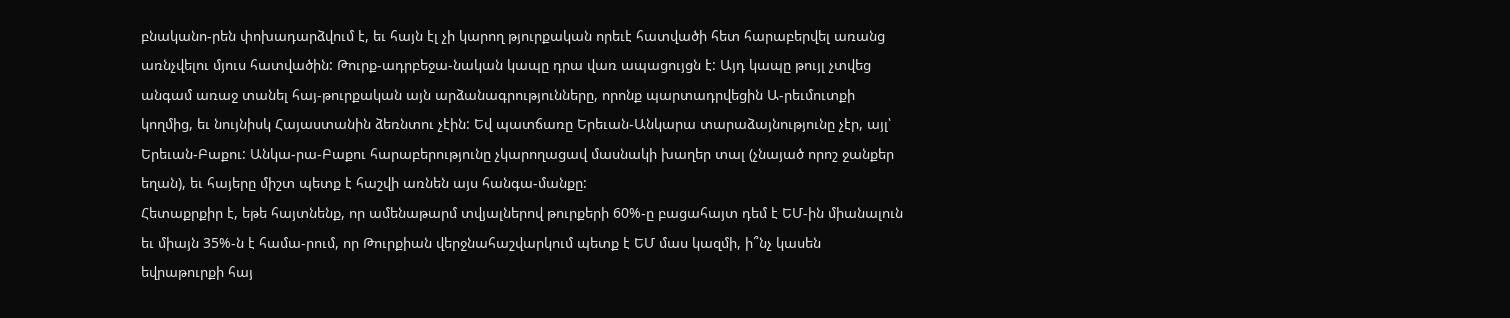բնականո-րեն փոխադարձվում է, եւ հայն էլ չի կարող թյուրքական որեւէ հատվածի հետ հարաբերվել առանց առնչվելու մյուս հատվածին: Թուրք-ադրբեջա-նական կապը դրա վառ ապացույցն է: Այդ կապը թույլ չտվեց անգամ առաջ տանել հայ-թուրքական այն արձանագրությունները, որոնք պարտադրվեցին Ա-րեւմուտքի կողմից, եւ նույնիսկ Հայաստանին ձեռնտու չէին: Եվ պատճառը Երեւան-Անկարա տարաձայնությունը չէր, այլ՝ Երեւան-Բաքու: Անկա-րա-Բաքու հարաբերությունը չկարողացավ մասնակի խաղեր տալ (չնայած որոշ ջանքեր եղան), եւ հայերը միշտ պետք է հաշվի առնեն այս հանգա-մանքը:
Հետաքրքիր է, եթե հայտնենք, որ ամենաթարմ տվյալներով թուրքերի 60%-ը բացահայտ դեմ է ԵՄ-ին միանալուն եւ միայն 35%-ն է համա-րում, որ Թուրքիան վերջնահաշվարկում պետք է ԵՄ մաս կազմի, ի՞նչ կասեն եվրաթուրքի հայ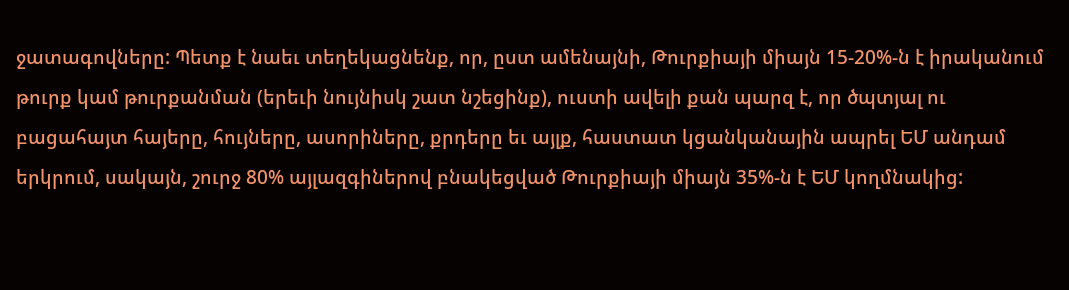ջատագովները: Պետք է նաեւ տեղեկացնենք, որ, ըստ ամենայնի, Թուրքիայի միայն 15-20%-ն է իրականում թուրք կամ թուրքանման (երեւի նույնիսկ շատ նշեցինք), ուստի ավելի քան պարզ է, որ ծպտյալ ու բացահայտ հայերը, հույները, ասորիները, քրդերը եւ այլք, հաստատ կցանկանային ապրել ԵՄ անդամ երկրում, սակայն, շուրջ 80% այլազգիներով բնակեցված Թուրքիայի միայն 35%-ն է ԵՄ կողմնակից: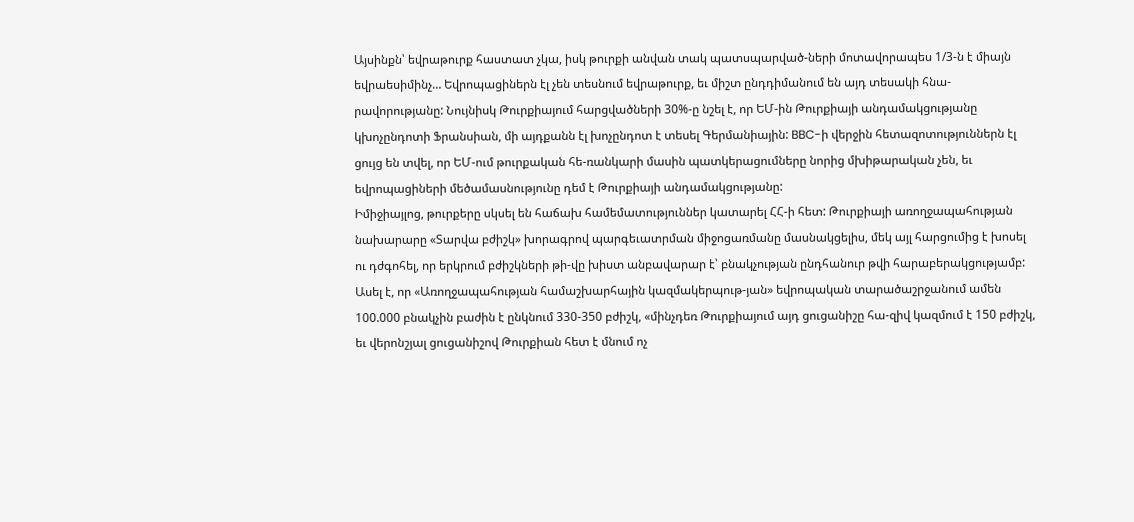Այսինքն՝ եվրաթուրք հաստատ չկա, իսկ թուրքի անվան տակ պատսպարված-ների մոտավորապես 1/3-ն է միայն եվրաեսիմինչ… Եվրոպացիներն էլ չեն տեսնում եվրաթուրք, եւ միշտ ընդդիմանում են այդ տեսակի հնա-րավորությանը: Նույնիսկ Թուրքիայում հարցվածների 30%-ը նշել է, որ ԵՄ-ին Թուրքիայի անդամակցությանը կխոչընդոտի Ֆրանսիան, մի այդքանն էլ խոչընդոտ է տեսել Գերմանիային: BBC-ի վերջին հետազոտություններն էլ ցույց են տվել, որ ԵՄ-ում թուրքական հե-ռանկարի մասին պատկերացումները նորից մխիթարական չեն, եւ եվրոպացիների մեծամասնությունը դեմ է Թուրքիայի անդամակցությանը:
Իմիջիայլոց, թուրքերը սկսել են հաճախ համեմատություններ կատարել ՀՀ-ի հետ: Թուրքիայի առողջապահության նախարարը «Տարվա բժիշկ» խորագրով պարգեւատրման միջոցառմանը մասնակցելիս, մեկ այլ հարցումից է խոսել ու դժգոհել, որ երկրում բժիշկների թի-վը խիստ անբավարար է՝ բնակչության ընդհանուր թվի հարաբերակցությամբ: Ասել է, որ «Առողջապահության համաշխարհային կազմակերպութ-յան» եվրոպական տարածաշրջանում ամեն 100.000 բնակչին բաժին է ընկնում 330-350 բժիշկ, «մինչդեռ Թուրքիայում այդ ցուցանիշը հա-զիվ կազմում է 150 բժիշկ, եւ վերոնշյալ ցուցանիշով Թուրքիան հետ է մնում ոչ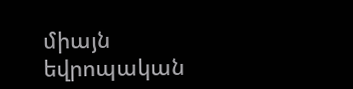միայն եվրոպական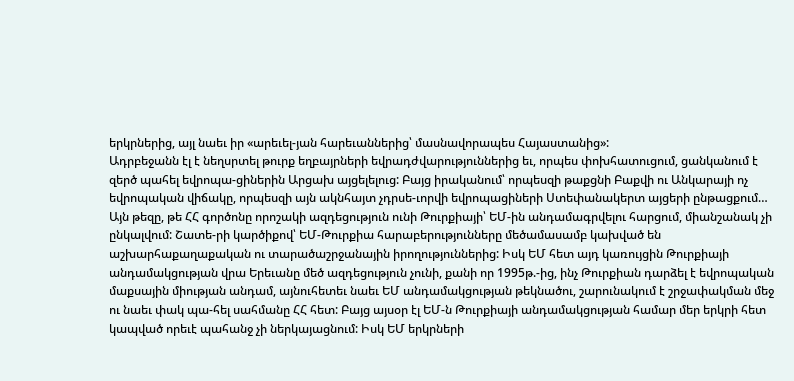երկրներից, այլ նաեւ իր «արեւել-յան հարեւաններից՝ մասնավորապես Հայաստանից»:
Ադրբեջանն էլ է նեղսրտել թուրք եղբայրների եվրադժվարություններից եւ, որպես փոխհատուցում, ցանկանում է զերծ պահել եվրոպա-ցիներին Արցախ այցելելուց: Բայց իրականում՝ որպեսզի թաքցնի Բաքվի ու Անկարայի ոչ եվրոպական վիճակը, որպեսզի այն ակնհայտ չդրսե-ւորվի եվրոպացիների Ստեփանակերտ այցերի ընթացքում…
Այն թեզը, թե ՀՀ գործոնը որոշակի ազդեցություն ունի Թուրքիայի՝ ԵՄ-ին անդամագրվելու հարցում, միանշանակ չի ընկալվում: Շատե-րի կարծիքով՝ ԵՄ-Թուրքիա հարաբերությունները մեծամասամբ կախված են աշխարհաքաղաքական ու տարածաշրջանային իրողություններից: Իսկ ԵՄ հետ այդ կառույցին Թուրքիայի անդամակցության վրա Երեւանը մեծ ազդեցություն չունի, քանի որ 1995թ.-ից, ինչ Թուրքիան դարձել է եվրոպական մաքսային միության անդամ, այնուհետեւ նաեւ ԵՄ անդամակցության թեկնածու, շարունակում է շրջափակման մեջ ու նաեւ փակ պա-հել սահմանը ՀՀ հետ: Բայց այսօր էլ ԵՄ-ն Թուրքիայի անդամակցության համար մեր երկրի հետ կապված որեւէ պահանջ չի ներկայացնում: Իսկ ԵՄ երկրների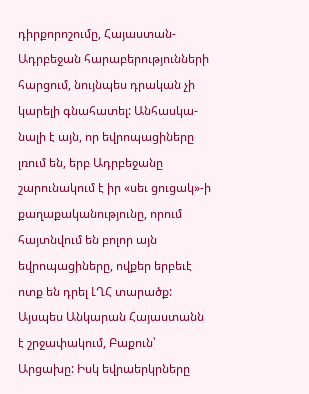դիրքորոշումը, Հայաստան-Ադրբեջան հարաբերությունների հարցում, նույնպես դրական չի կարելի գնահատել: Անհասկա-նալի է այն, որ եվրոպացիները լռում են, երբ Ադրբեջանը շարունակում է իր «սեւ ցուցակ»-ի քաղաքականությունը, որում հայտնվում են բոլոր այն եվրոպացիները, ովքեր երբեւէ ոտք են դրել ԼՂՀ տարածք:
Այսպես Անկարան Հայաստանն է շրջափակում, Բաքուն՝ Արցախը: Իսկ եվրաերկրները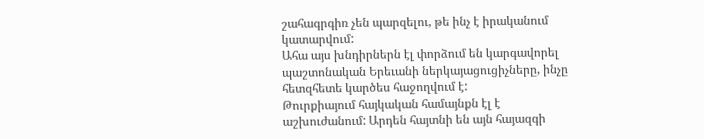շահագրգիռ չեն պարզելու, թե ինչ է իրականում կատարվում:
Ահա այս խնդիրներն էլ փորձում են կարգավորել պաշտոնական Երեւանի ներկայացուցիչները, ինչը հետզհետե կարծես հաջողվում է:
Թուրքիայում հայկական համայնքն էլ է աշխուժանում: Արդեն հայտնի են այն հայազգի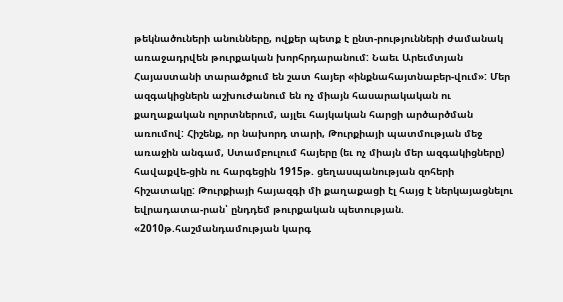թեկնածուների անունները, ովքեր պետք է ընտ-րությունների ժամանակ առաջադրվեն թուրքական խորհրդարանում: Նաեւ Արեւմտյան Հայաստանի տարածքում են շատ հայեր «ինքնահայտնաբեր-վում»: Մեր ազգակիցներն աշխուժանում են ոչ միայն հասարակական ու քաղաքական ոլորտներում, այլեւ հայկական հարցի արծարծման առումով: Հիշենք, որ նախորդ տարի, Թուրքիայի պատմության մեջ առաջին անգամ, Ստամբուլում հայերը (եւ ոչ միայն մեր ազգակիցները) հավաքվե-ցին ու հարգեցին 1915թ. ցեղասպանության զոհերի հիշատակը: Թուրքիայի հայազգի մի քաղաքացի էլ հայց է ներկայացնելու եվրադատա-րան՝ ընդդեմ թուրքական պետության. «2010թ.հաշմանդամության կարգ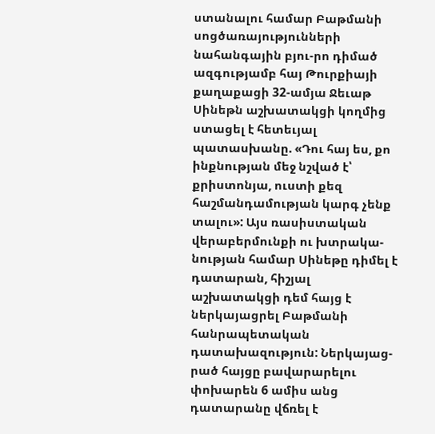ստանալու համար Բաթմանի սոցծառայությունների նահանգային բյու-րո դիմած ազգությամբ հայ Թուրքիայի քաղաքացի 32-ամյա Ջեւաթ Սինեթն աշխատակցի կողմից ստացել է հետեւյալ պատասխանը. «Դու հայ ես, քո ինքնության մեջ նշված է՝ քրիստոնյա, ուստի քեզ հաշմանդամության կարգ չենք տալու»: Այս ռասիստական վերաբերմունքի ու խտրակա-նության համար Սինեթը դիմել է դատարան, հիշյալ աշխատակցի դեմ հայց է ներկայացրել Բաթմանի հանրապետական դատախազություն: Ներկայաց-րած հայցը բավարարելու փոխարեն 6 ամիս անց դատարանը վճռել է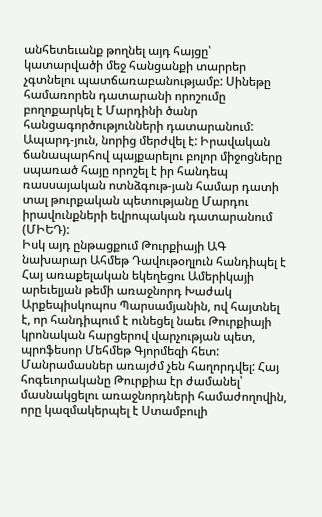անհետեւանք թողնել այդ հայցը՝ կատարվածի մեջ հանցանքի տարրեր չգտնելու պատճառաբանությամբ: Սինեթը համառորեն դատարանի որոշումը բողոքարկել է Մարդինի ծանր հանցագործությունների դատարանում: Ապարդ-յուն, նորից մերժվել է: Իրավական ճանապարհով պայքարելու բոլոր միջոցները սպառած հայը որոշել է իր հանդեպ ռասսայական ոտնձգութ-յան համար դատի տալ թուրքական պետությանը Մարդու իրավունքների եվրոպական դատարանում (ՄԻԵԴ):
Իսկ այդ ընթացքում Թուրքիայի ԱԳ նախարար Ահմեթ Դավութօղլուն հանդիպել է Հայ առաքելական եկեղեցու Ամերիկայի արեւելյան թեմի առաջնորդ Խաժակ Արքեպիսկոպոս Պարսամյանին, ով հայտնել է, որ հանդիպում է ունեցել նաեւ Թուրքիայի կրոնական հարցերով վարչության պետ, պրոֆեսոր Մեհմեթ Գյորմեզի հետ: Մանրամասներ առայժմ չեն հաղորդվել: Հայ հոգեւորականը Թուրքիա էր ժամանել՝ մասնակցելու առաջնորդների համաժողովին, որը կազմակերպել է Ստամբուլի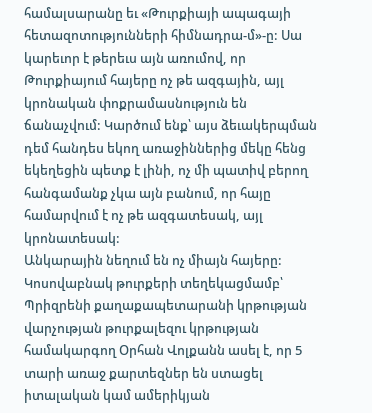համալսարանը եւ «Թուրքիայի ապագայի հետազոտությունների հիմնադրա-մ»-ը: Սա կարեւոր է թերեւս այն առումով, որ Թուրքիայում հայերը ոչ թե ազգային, այլ կրոնական փոքրամասնություն են ճանաչվում: Կարծում ենք՝ այս ձեւակերպման դեմ հանդես եկող առաջիններից մեկը հենց եկեղեցին պետք է լինի, ոչ մի պատիվ բերող հանգամանք չկա այն բանում, որ հայը համարվում է ոչ թե ազգատեսակ, այլ կրոնատեսակ:
Անկարային նեղում են ոչ միայն հայերը: Կոսովաբնակ թուրքերի տեղեկացմամբ՝ Պրիզրենի քաղաքապետարանի կրթության վարչության թուրքալեզու կրթության համակարգող Օրհան Վոլքանն ասել է, որ 5 տարի առաջ քարտեզներ են ստացել իտալական կամ ամերիկյան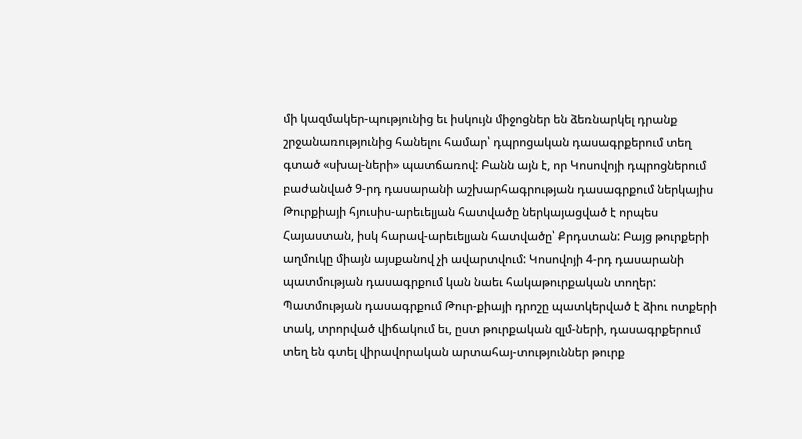մի կազմակեր-պությունից եւ իսկույն միջոցներ են ձեռնարկել դրանք շրջանառությունից հանելու համար՝ դպրոցական դասագրքերում տեղ գտած «սխալ-ների» պատճառով: Բանն այն է, որ Կոսովոյի դպրոցներում բաժանված 9-րդ դասարանի աշխարհագրության դասագրքում ներկայիս Թուրքիայի հյուսիս-արեւելյան հատվածը ներկայացված է որպես Հայաստան, իսկ հարավ-արեւելյան հատվածը՝ Քրդստան: Բայց թուրքերի աղմուկը միայն այսքանով չի ավարտվում: Կոսովոյի 4-րդ դասարանի պատմության դասագրքում կան նաեւ հակաթուրքական տողեր: Պատմության դասագրքում Թուր-քիայի դրոշը պատկերված է ձիու ոտքերի տակ, տրորված վիճակում եւ, ըստ թուրքական զլմ-ների, դասագրքերում տեղ են գտել վիրավորական արտահայ-տություններ թուրք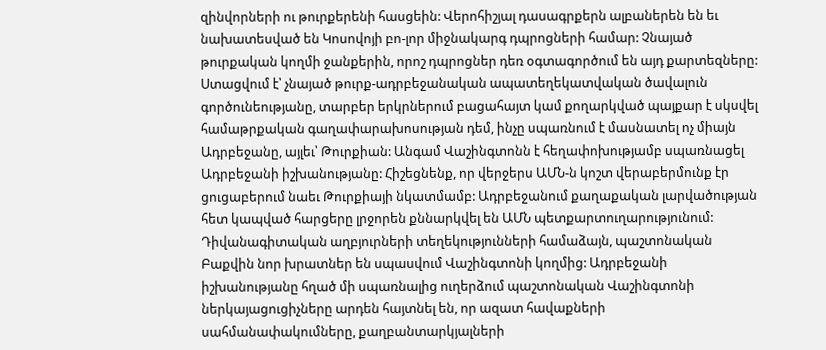զինվորների ու թուրքերենի հասցեին: Վերոհիշյալ դասագրքերն ալբաներեն են եւ նախատեսված են Կոսովոյի բո-լոր միջնակարգ դպրոցների համար: Չնայած թուրքական կողմի ջանքերին, որոշ դպրոցներ դեռ օգտագործում են այդ քարտեզները:
Ստացվում է՝ չնայած թուրք-ադրբեջանական ապատեղեկատվական ծավալուն գործունեությանը, տարբեր երկրներում բացահայտ կամ քողարկված պայքար է սկսվել համաթրքական գաղափարախոսության դեմ, ինչը սպառնում է մասնատել ոչ միայն Ադրբեջանը, այլեւ՝ Թուրքիան: Անգամ Վաշինգտոնն է հեղափոխությամբ սպառնացել Ադրբեջանի իշխանությանը: Հիշեցնենք, որ վերջերս ԱՄՆ-ն կոշտ վերաբերմունք էր ցուցաբերում նաեւ Թուրքիայի նկատմամբ: Ադրբեջանում քաղաքական լարվածության հետ կապված հարցերը լրջորեն քննարկվել են ԱՄՆ պետքարտուղարությունում: Դիվանագիտական աղբյուրների տեղեկությունների համաձայն, պաշտոնական Բաքվին նոր խրատներ են սպասվում Վաշինգտոնի կողմից: Ադրբեջանի իշխանությանը հղած մի սպառնալից ուղերձում պաշտոնական Վաշինգտոնի ներկայացուցիչները արդեն հայտնել են, որ ազատ հավաքների սահմանափակումները, քաղբանտարկյալների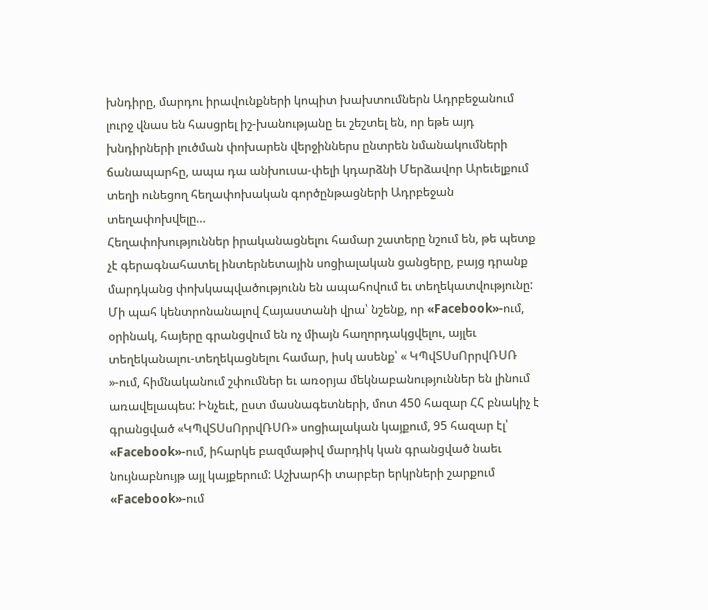խնդիրը, մարդու իրավունքների կոպիտ խախտումներն Ադրբեջանում լուրջ վնաս են հասցրել իշ-խանությանը եւ շեշտել են, որ եթե այդ խնդիրների լուծման փոխարեն վերջիններս ընտրեն նմանակումների ճանապարհը, ապա դա անխուսա-փելի կդարձնի Մերձավոր Արեւելքում տեղի ունեցող հեղափոխական գործընթացների Ադրբեջան տեղափոխվելը…
Հեղափոխություններ իրականացնելու համար շատերը նշում են, թե պետք չէ գերագնահատել ինտերնետային սոցիալական ցանցերը, բայց դրանք մարդկանց փոխկապվածությունն են ապահովում եւ տեղեկատվությունը: Մի պահ կենտրոնանալով Հայաստանի վրա՝ նշենք, որ «Facebook»-ում, օրինակ, հայերը գրանցվում են ոչ միայն հաղորդակցվելու, այլեւ տեղեկանալու-տեղեկացնելու համար, իսկ ասենք՝ « ԿՊվՏՍսՈրրվՌՍՌ »-ում, հիմնականում շփումներ եւ առօրյա մեկնաբանություններ են լինում առավելապես: Ինչեւէ, ըստ մասնագետների, մոտ 450 հազար ՀՀ բնակիչ է գրանցված «ԿՊվՏՍսՈրրվՌՍՌ» սոցիալական կայքում, 95 հազար էլ՝ «Facebook»-ում, իհարկե բազմաթիվ մարդիկ կան գրանցված նաեւ նույնաբնույթ այլ կայքերում: Աշխարհի տարբեր երկրների շարքում «Facebook»-ում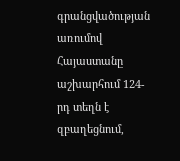գրանցվածության առումով Հայաստանը աշխարհում 124-րդ տեղն է զբաղեցնում,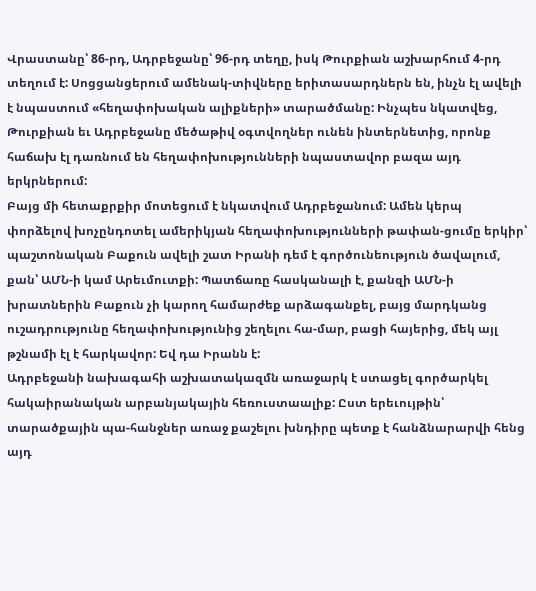Վրաստանը՝ 86-րդ, Ադրբեջանը՝ 96-րդ տեղը, իսկ Թուրքիան աշխարհում 4-րդ տեղում է: Սոցցանցերում ամենակ-տիվները երիտասարդներն են, ինչն էլ ավելի է նպաստում «հեղափոխական ալիքների» տարածմանը: Ինչպես նկատվեց, Թուրքիան եւ Ադրբեջանը մեծաթիվ օգտվողներ ունեն ինտերնետից, որոնք հաճախ էլ դառնում են հեղափոխությունների նպաստավոր բազա այդ երկրներում:
Բայց մի հետաքրքիր մոտեցում է նկատվում Ադրբեջանում: Ամեն կերպ փորձելով խոչընդոտել ամերիկյան հեղափոխությունների թափան-ցումը երկիր՝ պաշտոնական Բաքուն ավելի շատ Իրանի դեմ է գործունեություն ծավալում, քան՝ ԱՄՆ-ի կամ Արեւմուտքի: Պատճառը հասկանալի է, քանզի ԱՄՆ-ի խրատներին Բաքուն չի կարող համարժեք արձագանքել, բայց մարդկանց ուշադրությունը հեղափոխությունից շեղելու հա-մար, բացի հայերից, մեկ այլ թշնամի էլ է հարկավոր: Եվ դա Իրանն է:
Ադրբեջանի նախագահի աշխատակազմն առաջարկ է ստացել գործարկել հակաիրանական արբանյակային հեռուստաալիք: Ըստ երեւույթին՝ տարածքային պա-հանջներ առաջ քաշելու խնդիրը պետք է հանձնարարվի հենց այդ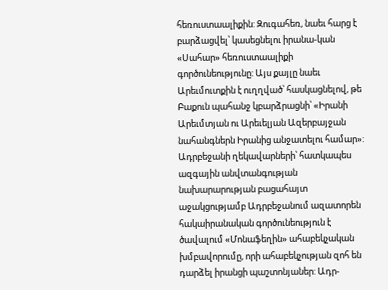հեռուստաալիքին: Զուգահեռ, նաեւ հարց է բարձացվել՝ կասեցնելու իրանա-կան «Սահար» հեռուստաալիքի գործունեությունը: Այս քայլը նաեւ Արեւմուտքին է ուղղված՝ հասկացնելով, թե Բաքուն պահանջ կբարձրացնի՝ «Իրանի Արեւմտյան ու Արեւելյան Ազերբայջան նահանգներն Իրանից անջատելու համար»:
Ադրբեջանի ղեկավարների՝ հատկապես ազգային անվտանգության նախարարության բացահայտ աջակցությամբ Ադրբեջանում ազատորեն հակաիրանական գործունեություն է ծավալում «Մոնաֆեղին» ահաբեկչական խմբավորումը, որի ահաբեկչության զոհ են դարձել իրանցի պաշտոնյաներ: Ադր-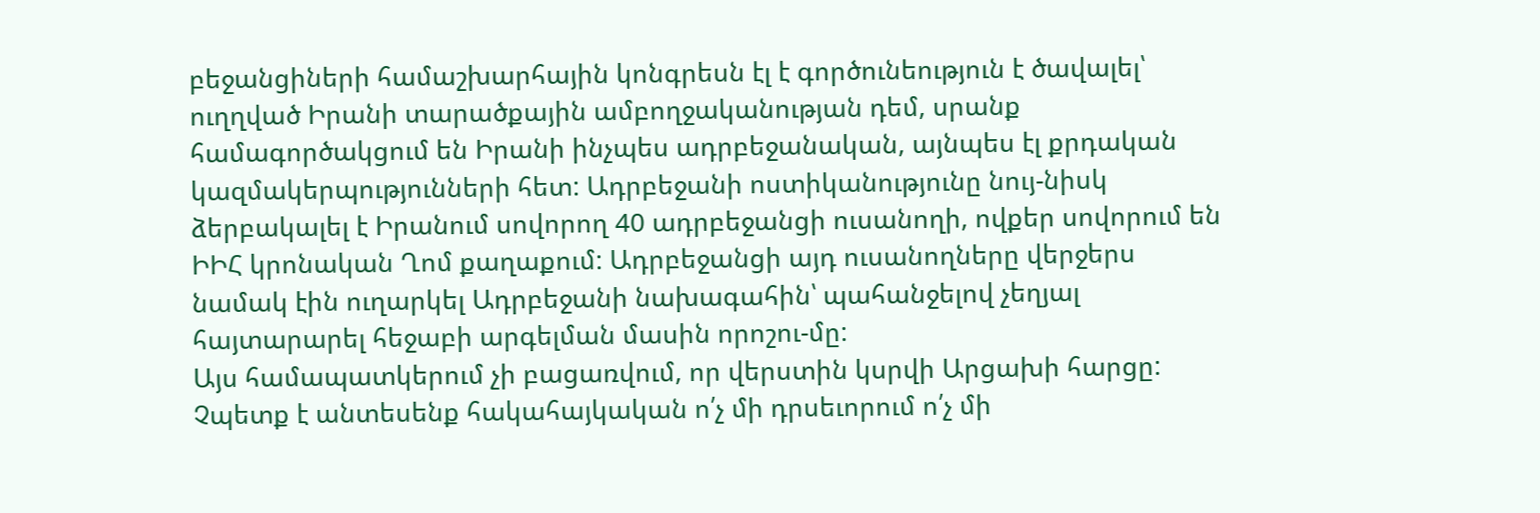բեջանցիների համաշխարհային կոնգրեսն էլ է գործունեություն է ծավալել՝ ուղղված Իրանի տարածքային ամբողջականության դեմ, սրանք համագործակցում են Իրանի ինչպես ադրբեջանական, այնպես էլ քրդական կազմակերպությունների հետ: Ադրբեջանի ոստիկանությունը նույ-նիսկ ձերբակալել է Իրանում սովորող 40 ադրբեջանցի ուսանողի, ովքեր սովորում են ԻԻՀ կրոնական Ղոմ քաղաքում: Ադրբեջանցի այդ ուսանողները վերջերս նամակ էին ուղարկել Ադրբեջանի նախագահին՝ պահանջելով չեղյալ հայտարարել հեջաբի արգելման մասին որոշու-մը:
Այս համապատկերում չի բացառվում, որ վերստին կսրվի Արցախի հարցը:
Չպետք է անտեսենք հակահայկական ո՛չ մի դրսեւորում ո՛չ մի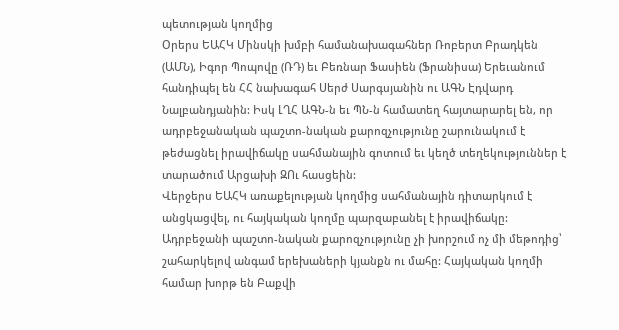պետության կողմից
Օրերս ԵԱՀԿ Մինսկի խմբի համանախագահներ Ռոբերտ Բրադկեն (ԱՄՆ), Իգոր Պոպովը (ՌԴ) եւ Բեռնար Ֆասիեն (Ֆրանիսա) Երեւանում հանդիպել են ՀՀ նախագահ Սերժ Սարգսյանին ու ԱԳՆ Էդվարդ Նալբանդյանին: Իսկ ԼՂՀ ԱԳՆ-ն եւ ՊՆ-ն համատեղ հայտարարել են, որ ադրբեջանական պաշտո-նական քարոզչությունը շարունակում է թեժացնել իրավիճակը սահմանային գոտում եւ կեղծ տեղեկություններ է տարածում Արցախի ԶՈւ հասցեին:
Վերջերս ԵԱՀԿ առաքելության կողմից սահմանային դիտարկում է անցկացվել, ու հայկական կողմը պարզաբանել է իրավիճակը: Ադրբեջանի պաշտո-նական քարոզչությունը չի խորշում ոչ մի մեթոդից՝ շահարկելով անգամ երեխաների կյանքն ու մահը: Հայկական կողմի համար խորթ են Բաքվի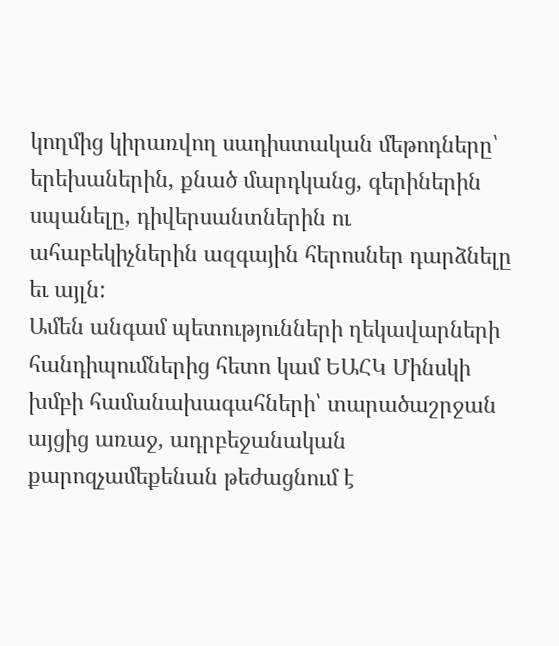կողմից կիրառվող սադիստական մեթոդները՝ երեխաներին, քնած մարդկանց, գերիներին սպանելը, դիվերսանտներին ու ահաբեկիչներին ազգային հերոսներ դարձնելը եւ այլն:
Ամեն անգամ պետությունների ղեկավարների հանդիպումներից հետո կամ ԵԱՀԿ Մինսկի խմբի համանախագահների՝ տարածաշրջան այցից առաջ, ադրբեջանական քարոզչամեքենան թեժացնում է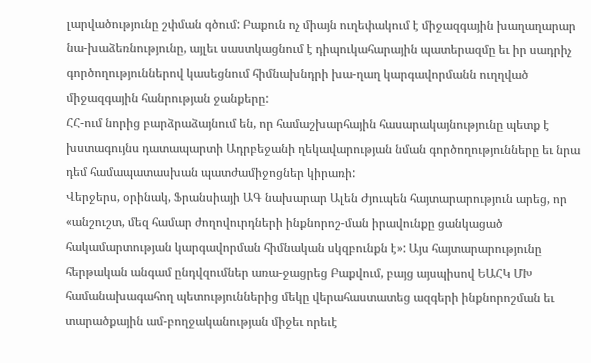լարվածությունը շփման գծում: Բաքուն ոչ միայն ուղեփակում է միջազգային խաղաղարար նա-խաձեռնությունը, այլեւ սաստկացնում է դիպուկահարային պատերազմը եւ իր սադրիչ գործողություններով կասեցնում հիմնախնդրի խա-ղաղ կարգավորմանն ուղղված միջազգային հանրության ջանքերը:
ՀՀ-ում նորից բարձրաձայնում են, որ համաշխարհային հասարակայնությունը պետք է խստագույնս դատապարտի Ադրբեջանի ղեկավարության նման գործողությունները եւ նրա դեմ համապատասխան պատժամիջոցներ կիրառի:
Վերջերս, օրինակ, Ֆրանսիայի ԱԳ նախարար Ալեն Ժյուպեն հայտարարություն արեց, որ «անշուշտ, մեզ համար ժողովուրդների ինքնորոշ-ման իրավունքը ցանկացած հակամարտության կարգավորման հիմնական սկզբունքն է»: Այս հայտարարությունը հերթական անգամ ընդվզումներ առա-ջացրեց Բաքվում, բայց այսպիսով ԵԱՀԿ ՄԽ համանախագահող պետություններից մեկը վերահաստատեց ազգերի ինքնորոշման եւ տարածքային ամ-բողջականության միջեւ որեւէ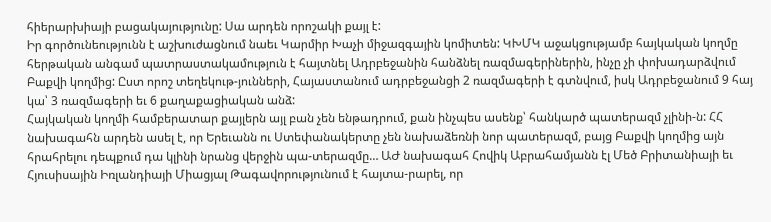հիերարխիայի բացակայությունը: Սա արդեն որոշակի քայլ է:
Իր գործունեությունն է աշխուժացնում նաեւ Կարմիր Խաչի միջազգային կոմիտեն: ԿԽՄԿ աջակցությամբ հայկական կողմը հերթական անգամ պատրաստակամություն է հայտնել Ադրբեջանին հանձնել ռազմագերիներին, ինչը չի փոխադարձվում Բաքվի կողմից: Ըստ որոշ տեղեկութ-յունների, Հայաստանում ադրբեջանցի 2 ռազմագերի է գտնվում, իսկ Ադրբեջանում 9 հայ կա՝ 3 ռազմագերի եւ 6 քաղաքացիական անձ:
Հայկական կողմի համբերատար քայլերն այլ բան չեն ենթադրում, քան ինչպես ասենք՝ հանկարծ պատերազմ չլինի-ն: ՀՀ նախագահն արդեն ասել է, որ Երեւանն ու Ստեփանակերտը չեն նախաձեռնի նոր պատերազմ, բայց Բաքվի կողմից այն հրահրելու դեպքում դա կլինի նրանց վերջին պա-տերազմը… ԱԺ նախագահ Հովիկ Աբրահամյանն էլ Մեծ Բրիտանիայի եւ Հյուսիսային Իռլանդիայի Միացյալ Թագավորությունում է հայտա-րարել, որ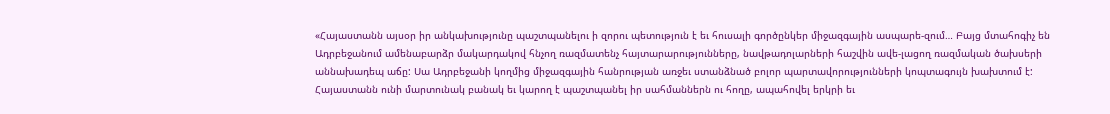«Հայաստանն այսօր իր անկախությունը պաշտպանելու ի զորու պետություն է եւ հուսալի գործընկեր միջազգային ասպարե-զում… Բայց մտահոգիչ են Ադրբեջանում ամենաբարձր մակարդակով հնչող ռազմատենչ հայտարարությունները, նավթադոլարների հաշվին ավե-լացող ռազմական ծախսերի աննախադեպ աճը: Սա Ադրբեջանի կողմից միջազգային հանրության առջեւ ստանձնած բոլոր պարտավորությունների կոպտագույն խախտում է: Հայաստանն ունի մարտունակ բանակ եւ կարող է պաշտպանել իր սահմաններն ու հողը, ապահովել երկրի եւ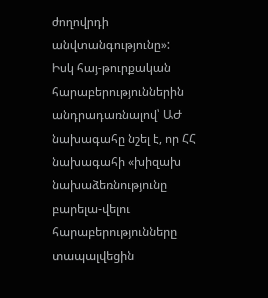ժողովրդի անվտանգությունը»:
Իսկ հայ-թուրքական հարաբերություններին անդրադառնալով՝ ԱԺ նախագահը նշել է, որ ՀՀ նախագահի «խիզախ նախաձեռնությունը բարելա-վելու հարաբերությունները տապալվեցին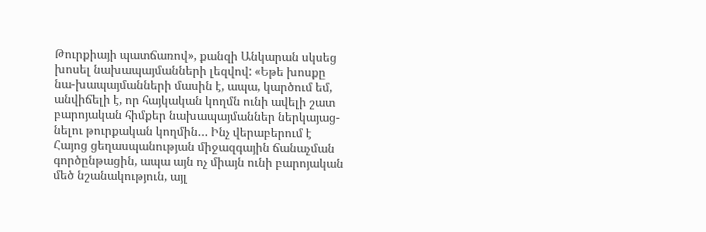Թուրքիայի պատճառով», քանզի Անկարան սկսեց խոսել նախապայմանների լեզվով: «Եթե խոսքը նա-խապայմանների մասին է, ապա, կարծում եմ, անվիճելի է, որ հայկական կողմն ունի ավելի շատ բարոյական հիմքեր նախապայմաններ ներկայաց-նելու թուրքական կողմին… Ինչ վերաբերում է Հայոց ցեղասպանության միջազգային ճանաչման գործընթացին, ապա այն ոչ միայն ունի բարոյական մեծ նշանակություն, այլ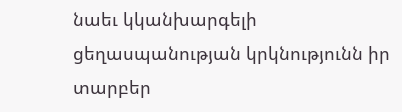նաեւ կկանխարգելի ցեղասպանության կրկնությունն իր տարբեր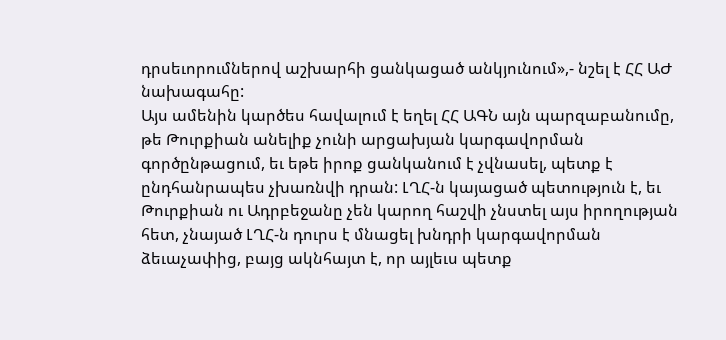դրսեւորումներով աշխարհի ցանկացած անկյունում»,- նշել է ՀՀ ԱԺ նախագահը:
Այս ամենին կարծես հավալում է եղել ՀՀ ԱԳՆ այն պարզաբանումը, թե Թուրքիան անելիք չունի արցախյան կարգավորման գործընթացում, եւ եթե իրոք ցանկանում է չվնասել, պետք է ընդհանրապես չխառնվի դրան: ԼՂՀ-ն կայացած պետություն է, եւ Թուրքիան ու Ադրբեջանը չեն կարող հաշվի չնստել այս իրողության հետ, չնայած ԼՂՀ-ն դուրս է մնացել խնդրի կարգավորման ձեւաչափից, բայց ակնհայտ է, որ այլեւս պետք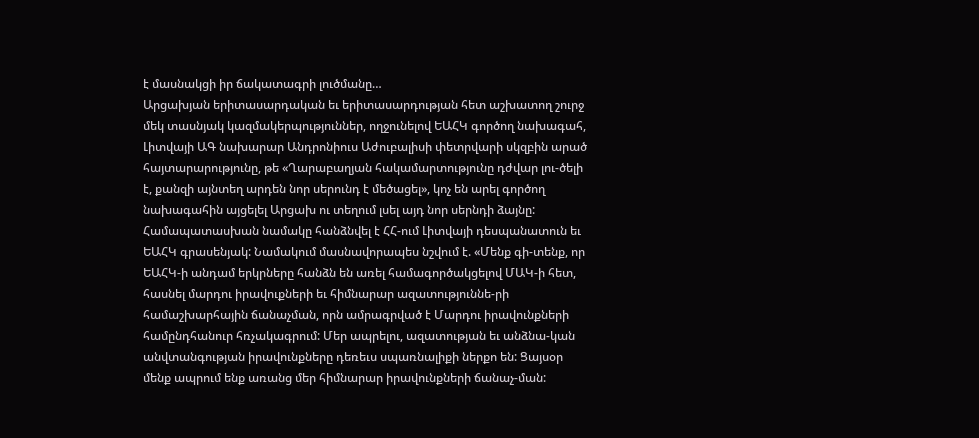է մասնակցի իր ճակատագրի լուծմանը…
Արցախյան երիտասարդական եւ երիտասարդության հետ աշխատող շուրջ մեկ տասնյակ կազմակերպություններ, ողջունելով ԵԱՀԿ գործող նախագահ, Լիտվայի ԱԳ նախարար Անդրոնիուս Աժուբալիսի փետրվարի սկզբին արած հայտարարությունը, թե «Ղարաբաղյան հակամարտությունը դժվար լու-ծելի է, քանզի այնտեղ արդեն նոր սերունդ է մեծացել», կոչ են արել գործող նախագահին այցելել Արցախ ու տեղում լսել այդ նոր սերնդի ձայնը: Համապատասխան նամակը հանձնվել է ՀՀ-ում Լիտվայի դեսպանատուն եւ ԵԱՀԿ գրասենյակ: Նամակում մասնավորապես նշվում է. «Մենք գի-տենք, որ ԵԱՀԿ-ի անդամ երկրները հանձն են առել համագործակցելով ՄԱԿ-ի հետ, հասնել մարդու իրավուքների եւ հիմնարար ազատություննե-րի համաշխարհային ճանաչման, որն ամրագրված է Մարդու իրավունքների համընդհանուր հռչակագրում: Մեր ապրելու, ազատության եւ անձնա-կան անվտանգության իրավունքները դեռեւս սպառնալիքի ներքո են: Ցայսօր մենք ապրում ենք առանց մեր հիմնարար իրավունքների ճանաչ-ման: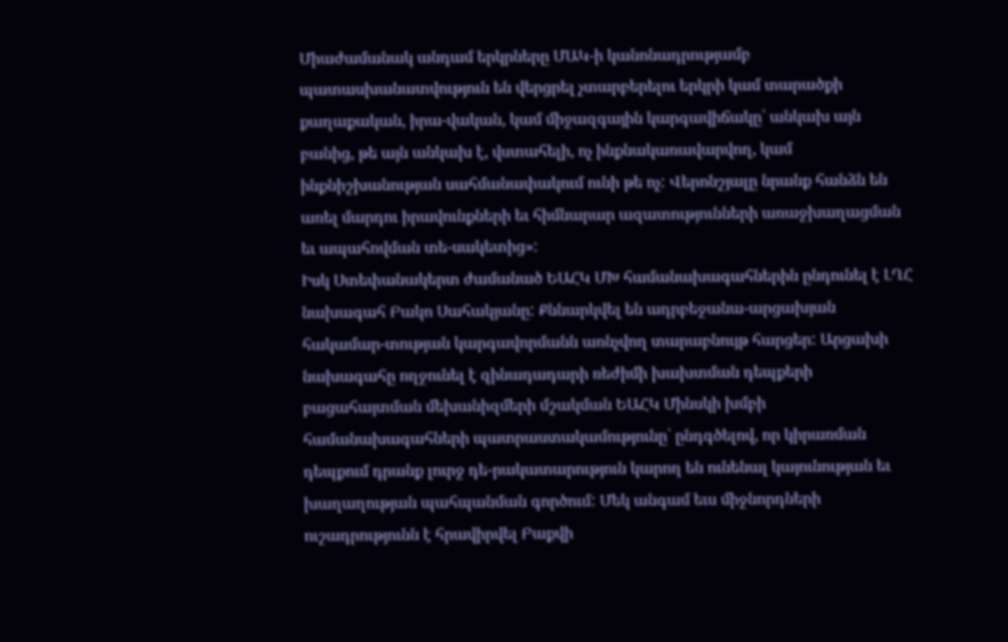Միաժամանակ անդամ երկրները ՄԱԿ-ի կանոնադրությամբ պատասխանատվություն են վերցրել չտարբերելու երկրի կամ տարածքի քաղաքական, իրա-վական, կամ միջազգային կարգավիճակը՝ անկախ այն բանից, թե այն անկախ է, վստահելի, ոչ ինքնակառավարվող, կամ ինքնիշխանության սահմանափակում ունի թե ոչ: Վերոնշյալը նրանք հանձն են առել մարդու իրավունքների եւ հիմնարար ազատությունների առաջխաղացման եւ ապահովման տե-սակետից»:
Իսկ Ստեփանակերտ ժամանած ԵԱՀԿ ՄԽ համանախագահներին ընդունել է ԼՂՀ նախագահ Բակո Սահակյանը: Քննարկվել են ադրբեջանա-արցախյան հակամար-տության կարգավորմանն առնչվող տարաբնույթ հարցեր: Արցախի նախագահը ողջունել է զինադադարի ռեժիմի խախտման դեպքերի բացահայտման մեխանիզմերի մշակման ԵԱՀԿ Մինսկի խմբի համանախագահների պատրաստակամությունը՝ ընդգծելով, որ կիրառման դեպքում դրանք լուրջ դե-րակատարություն կարող են ունենալ կայունության եւ խաղաղության պահպանման գործում: Մեկ անգամ եւս միջնորդների ուշադրությունն է հրավիրվել Բաքվի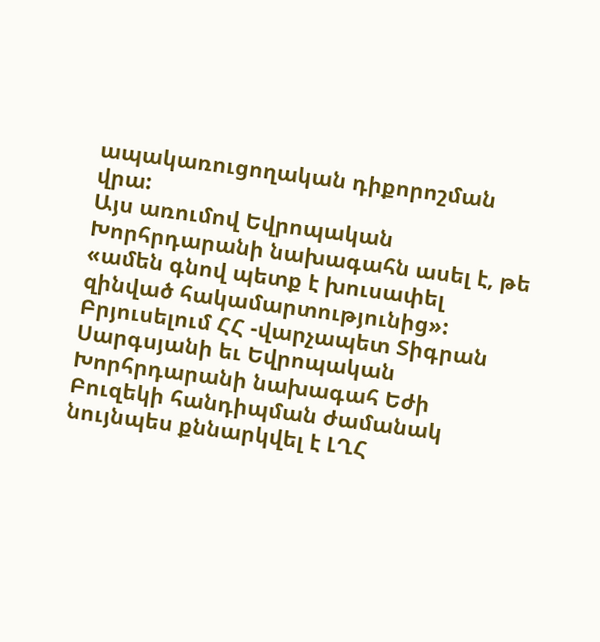ապակառուցողական դիքորոշման վրա:
Այս առումով Եվրոպական Խորհրդարանի նախագահն ասել է, թե «ամեն գնով պետք է խուսափել զինված հակամարտությունից»: Բրյուսելում ՀՀ -վարչապետ Տիգրան Սարգսյանի եւ Եվրոպական Խորհրդարանի նախագահ Եժի Բուզեկի հանդիպման ժամանակ նույնպես քննարկվել է ԼՂՀ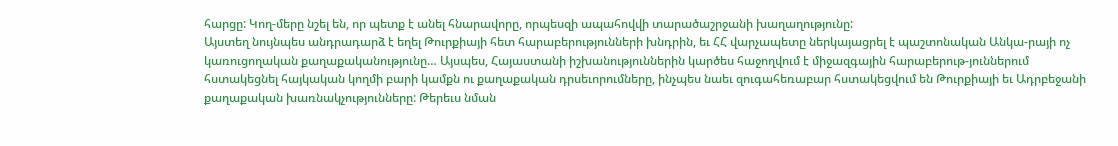հարցը: Կող-մերը նշել են, որ պետք է անել հնարավորը, որպեսզի ապահովվի տարածաշրջանի խաղաղությունը:
Այստեղ նույնպես անդրադարձ է եղել Թուրքիայի հետ հարաբերությունների խնդրին, եւ ՀՀ վարչապետը ներկայացրել է պաշտոնական Անկա-րայի ոչ կառուցողական քաղաքականությունը… Այսպես, Հայաստանի իշխանություններին կարծես հաջողվում է միջազգային հարաբերութ-յուններում հստակեցնել հայկական կողմի բարի կամքն ու քաղաքական դրսեւորումները, ինչպես նաեւ զուգահեռաբար հստակեցվում են Թուրքիայի եւ Ադրբեջանի քաղաքական խառնակչությունները: Թերեւս նման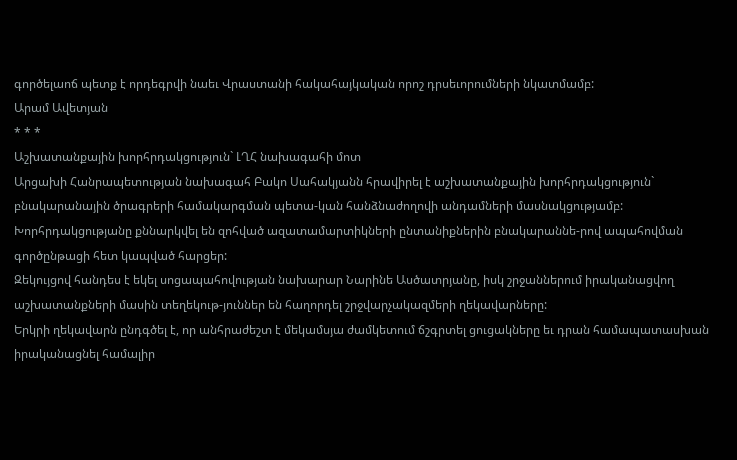գործելաոճ պետք է որդեգրվի նաեւ Վրաստանի հակահայկական որոշ դրսեւորումների նկատմամբ:
Արամ Ավետյան
* * *
Աշխատանքային խորհրդակցություն` ԼՂՀ նախագահի մոտ
Արցախի Հանրապետության նախագահ Բակո Սահակյանն հրավիրել է աշխատանքային խորհրդակցություն` բնակարանային ծրագրերի համակարգման պետա-կան հանձնաժողովի անդամների մասնակցությամբ: Խորհրդակցությանը քննարկվել են զոհված ազատամարտիկների ընտանիքներին բնակարաննե-րով ապահովման գործընթացի հետ կապված հարցեր:
Զեկույցով հանդես է եկել սոցապահովության նախարար Նարինե Ասծատրյանը, իսկ շրջաններում իրականացվող աշխատանքների մասին տեղեկութ-յուններ են հաղորդել շրջվարչակազմերի ղեկավարները:
Երկրի ղեկավարն ընդգծել է, որ անհրաժեշտ է մեկամսյա ժամկետում ճշգրտել ցուցակները եւ դրան համապատասխան իրականացնել համալիր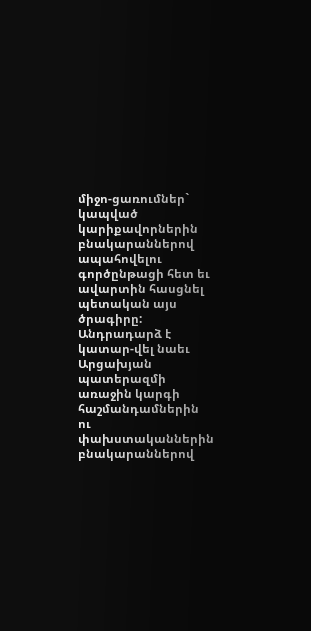միջո-ցառումներ` կապված կարիքավորներին բնակարաններով ապահովելու գործընթացի հետ եւ ավարտին հասցնել պետական այս ծրագիրը: Անդրադարձ է կատար-վել նաեւ Արցախյան պատերազմի առաջին կարգի հաշմանդամներին ու փախստականներին բնակարաններով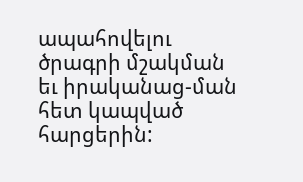ապահովելու ծրագրի մշակման եւ իրականաց-ման հետ կապված հարցերին: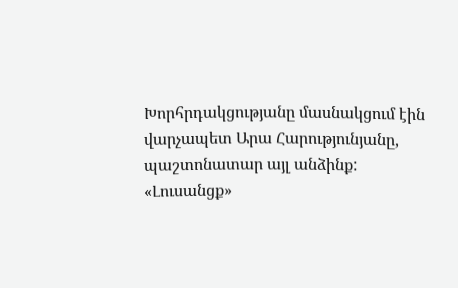Խորհրդակցությանը մասնակցում էին վարչապետ Արա Հարությունյանը, պաշտոնատար այլ անձինք:
«Լուսանցք»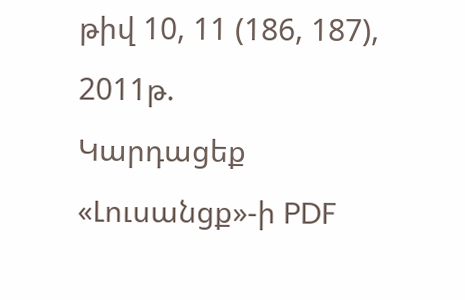թիվ 10, 11 (186, 187), 2011թ.
Կարդացեք «Լուսանցք»-ի PDF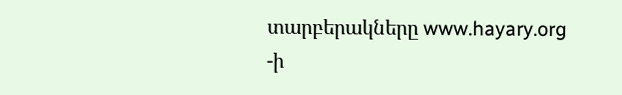տարբերակները www.hayary.org -ի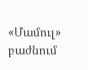«Մամուլ» բաժնում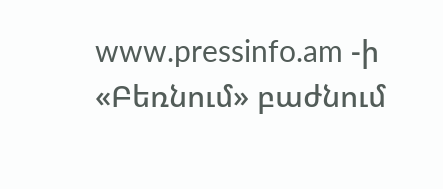www.pressinfo.am -ի «Բեռնում» բաժնում